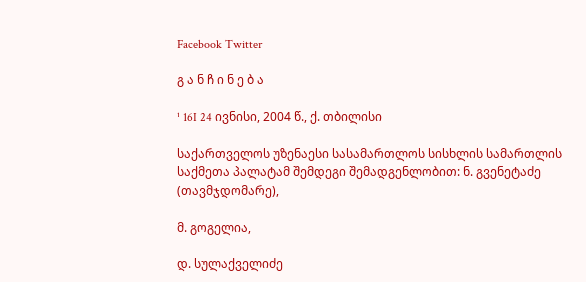Facebook Twitter

გ ა ნ ჩ ი ნ ე ბ ა

¹ 16I 24 ივნისი, 2004 წ., ქ. თბილისი

საქართველოს უზენაესი სასამართლოს სისხლის სამართლის საქმეთა პალატამ შემდეგი შემადგენლობით: ნ. გვენეტაძე (თავმჯდომარე),

მ. გოგელია,

დ. სულაქველიძე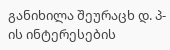განიხილა შეურაცხ დ. პ-ის ინტერესების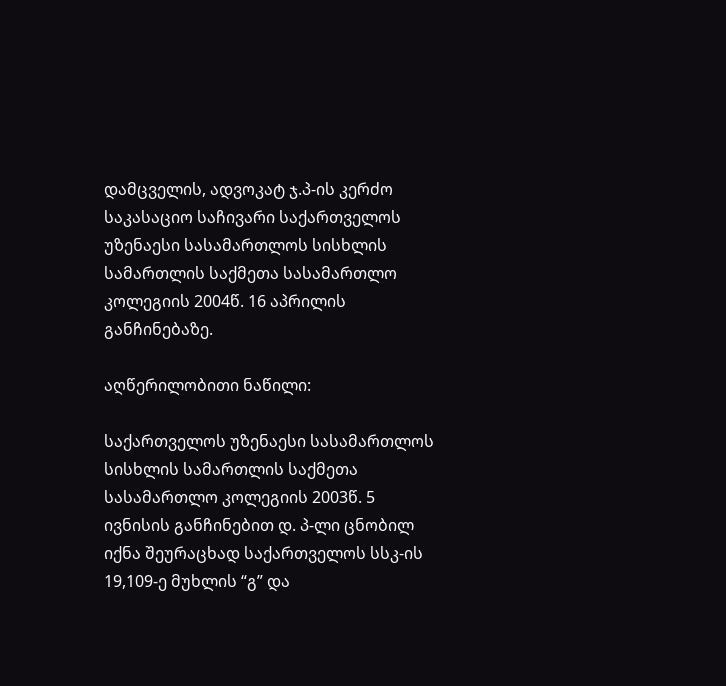დამცველის, ადვოკატ ჯ.პ-ის კერძო საკასაციო საჩივარი საქართველოს უზენაესი სასამართლოს სისხლის სამართლის საქმეთა სასამართლო კოლეგიის 2004წ. 16 აპრილის განჩინებაზე.

აღწერილობითი ნაწილი:

საქართველოს უზენაესი სასამართლოს სისხლის სამართლის საქმეთა სასამართლო კოლეგიის 2003წ. 5 ივნისის განჩინებით დ. პ-ლი ცნობილ იქნა შეურაცხად საქართველოს სსკ-ის 19,109-ე მუხლის “გ” და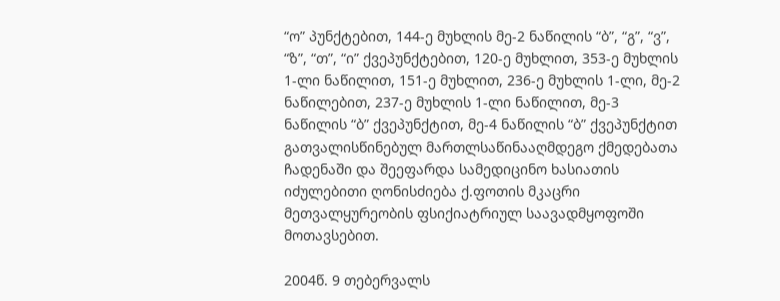“ო” პუნქტებით, 144-ე მუხლის მე-2 ნაწილის “ბ”, “გ”, “ვ”, “ზ”, “თ”, “ი” ქვეპუნქტებით, 120-ე მუხლით, 353-ე მუხლის 1-ლი ნაწილით, 151-ე მუხლით, 236-ე მუხლის 1-ლი, მე-2 ნაწილებით, 237-ე მუხლის 1-ლი ნაწილით, მე-3 ნაწილის “ბ” ქვეპუნქტით, მე-4 ნაწილის “ბ” ქვეპუნქტით გათვალისწინებულ მართლსაწინააღმდეგო ქმედებათა ჩადენაში და შეეფარდა სამედიცინო ხასიათის იძულებითი ღონისძიება ქ.ფოთის მკაცრი მეთვალყურეობის ფსიქიატრიულ საავადმყოფოში მოთავსებით.

2004წ. 9 თებერვალს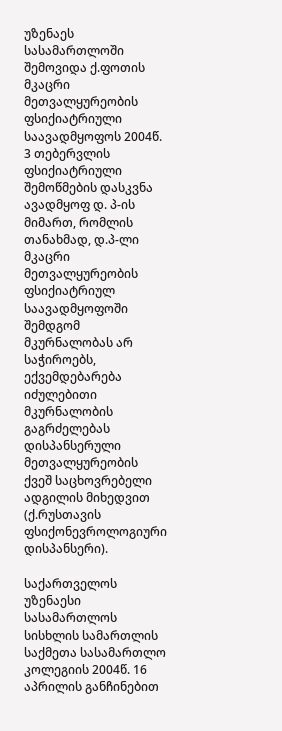უზენაეს სასამართლოში შემოვიდა ქ.ფოთის მკაცრი მეთვალყურეობის ფსიქიატრიული საავადმყოფოს 2004წ. 3 თებერვლის ფსიქიატრიული შემოწმების დასკვნა ავადმყოფ დ. პ-ის მიმართ, რომლის თანახმად, დ.პ-ლი მკაცრი მეთვალყურეობის ფსიქიატრიულ საავადმყოფოში შემდგომ მკურნალობას არ საჭიროებს, ექვემდებარება იძულებითი მკურნალობის გაგრძელებას დისპანსერული მეთვალყურეობის ქვეშ საცხოვრებელი ადგილის მიხედვით (ქ.რუსთავის ფსიქონევროლოგიური დისპანსერი).

საქართველოს უზენაესი სასამართლოს სისხლის სამართლის საქმეთა სასამართლო კოლეგიის 2004წ. 16 აპრილის განჩინებით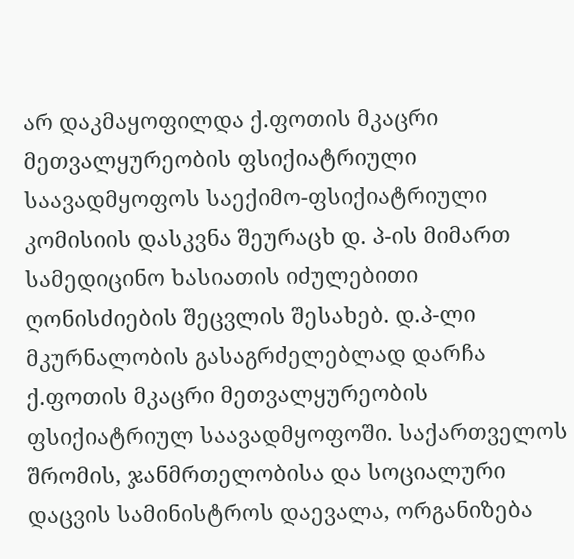არ დაკმაყოფილდა ქ.ფოთის მკაცრი მეთვალყურეობის ფსიქიატრიული საავადმყოფოს საექიმო-ფსიქიატრიული კომისიის დასკვნა შეურაცხ დ. პ-ის მიმართ სამედიცინო ხასიათის იძულებითი ღონისძიების შეცვლის შესახებ. დ.პ-ლი მკურნალობის გასაგრძელებლად დარჩა ქ.ფოთის მკაცრი მეთვალყურეობის ფსიქიატრიულ საავადმყოფოში. საქართველოს შრომის, ჯანმრთელობისა და სოციალური დაცვის სამინისტროს დაევალა, ორგანიზება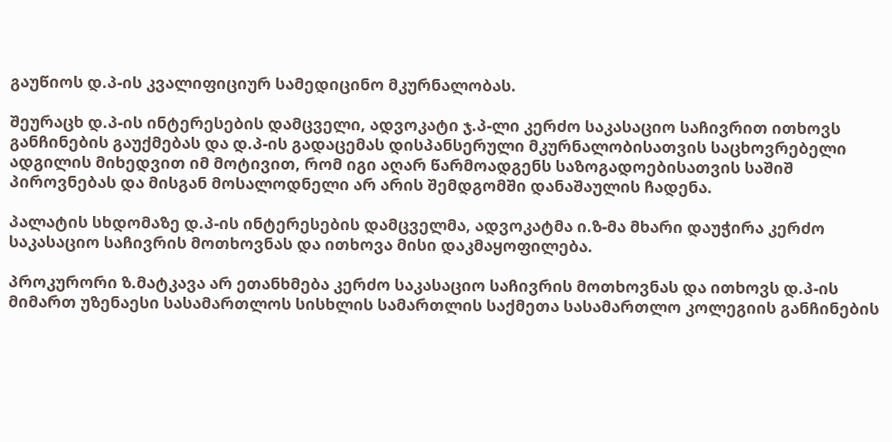გაუწიოს დ.პ-ის კვალიფიციურ სამედიცინო მკურნალობას.

შეურაცხ დ.პ-ის ინტერესების დამცველი, ადვოკატი ჯ.პ-ლი კერძო საკასაციო საჩივრით ითხოვს განჩინების გაუქმებას და დ.პ-ის გადაცემას დისპანსერული მკურნალობისათვის საცხოვრებელი ადგილის მიხედვით იმ მოტივით, რომ იგი აღარ წარმოადგენს საზოგადოებისათვის საშიშ პიროვნებას და მისგან მოსალოდნელი არ არის შემდგომში დანაშაულის ჩადენა.

პალატის სხდომაზე დ.პ-ის ინტერესების დამცველმა, ადვოკატმა ი.ზ-მა მხარი დაუჭირა კერძო საკასაციო საჩივრის მოთხოვნას და ითხოვა მისი დაკმაყოფილება.

პროკურორი ზ.მატკავა არ ეთანხმება კერძო საკასაციო საჩივრის მოთხოვნას და ითხოვს დ.პ-ის მიმართ უზენაესი სასამართლოს სისხლის სამართლის საქმეთა სასამართლო კოლეგიის განჩინების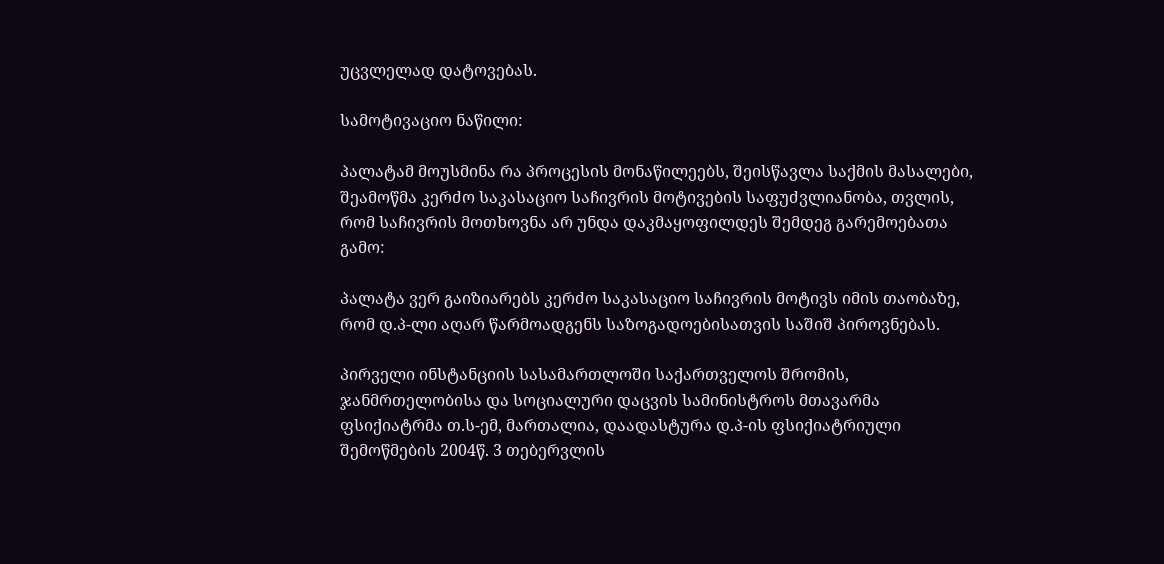უცვლელად დატოვებას.

სამოტივაციო ნაწილი:

პალატამ მოუსმინა რა პროცესის მონაწილეებს, შეისწავლა საქმის მასალები, შეამოწმა კერძო საკასაციო საჩივრის მოტივების საფუძვლიანობა, თვლის, რომ საჩივრის მოთხოვნა არ უნდა დაკმაყოფილდეს შემდეგ გარემოებათა გამო:

პალატა ვერ გაიზიარებს კერძო საკასაციო საჩივრის მოტივს იმის თაობაზე, რომ დ.პ-ლი აღარ წარმოადგენს საზოგადოებისათვის საშიშ პიროვნებას.

პირველი ინსტანციის სასამართლოში საქართველოს შრომის, ჯანმრთელობისა და სოციალური დაცვის სამინისტროს მთავარმა ფსიქიატრმა თ.ს-ემ, მართალია, დაადასტურა დ.პ-ის ფსიქიატრიული შემოწმების 2004წ. 3 თებერვლის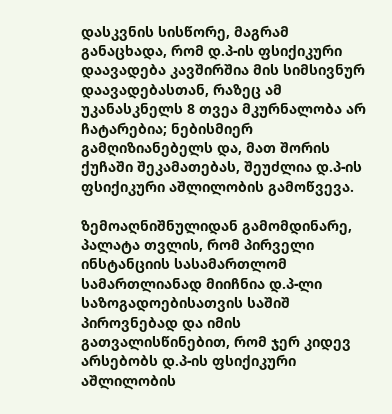დასკვნის სისწორე, მაგრამ განაცხადა, რომ დ.პ-ის ფსიქიკური დაავადება კავშირშია მის სიმსივნურ დაავადებასთან, რაზეც ამ უკანასკნელს 8 თვეა მკურნალობა არ ჩატარებია; ნებისმიერ გამღიზიანებელს და, მათ შორის ქუჩაში შეკამათებას, შეუძლია დ.პ-ის ფსიქიკური აშლილობის გამოწვევა.

ზემოაღნიშნულიდან გამომდინარე, პალატა თვლის, რომ პირველი ინსტანციის სასამართლომ სამართლიანად მიიჩნია დ.პ-ლი საზოგადოებისათვის საშიშ პიროვნებად და იმის გათვალისწინებით, რომ ჯერ კიდევ არსებობს დ.პ-ის ფსიქიკური აშლილობის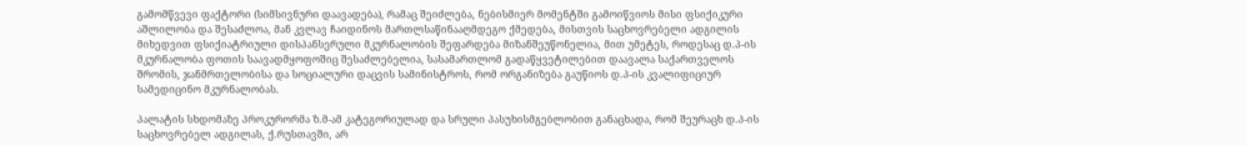გამომწვევი ფაქტორი (სიმსივნური დაავადება), რამაც შეიძლება, ნებისმიერ მომენტში გამოიწვიოს მისი ფსიქიკური აშლილობა და შესაძლოა, მან კვლავ ჩაიდინოს მართლსაწინააღმდეგო ქმედება, მისთვის საცხოვრებელი ადგილის მიხედვით ფსიქიატრიული დისპანსერული მკურნალობის შეფარდება მიზანშეუწონელია, მით უმეტეს, როდესაც დ.პ-ის მკურნალობა ფოთის საავადმყოფოშიც შესაძლებელია, სასამართლომ გადაწყვეტილებით დაავალა საქართველოს შრომის, ჯანმრთელობისა და სოციალური დაცვის სამინისტროს, რომ ორგანიზება გაუწიოს დ.პ-ის კვალიფიციურ სამედიცინო მკურნალობას.

პალატის სხდომაზე პროკურორმა ზ.მ-ამ კატეგორიულად და სრული პასუხისმგებლობით განაცხადა, რომ შეურაცხ დ.პ-ის საცხოვრებელ ადგილას, ქ.რუსთავში, არ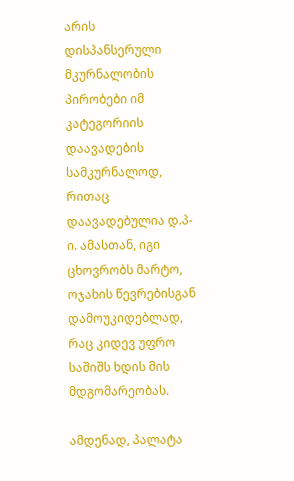არის დისპანსერული მკურნალობის პირობები იმ კატეგორიის დაავადების სამკურნალოდ, რითაც დაავადებულია დ.პ-ი. ამასთან, იგი ცხოვრობს მარტო, ოჯახის წევრებისგან დამოუკიდებლად, რაც კიდევ უფრო საშიშს ხდის მის მდგომარეობას.

ამდენად, პალატა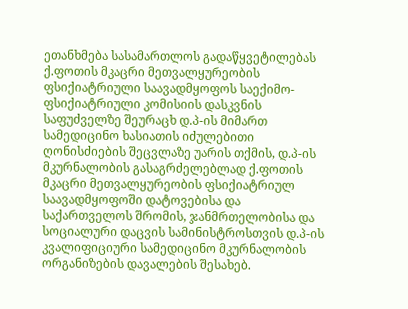ეთანხმება სასამართლოს გადაწყვეტილებას ქ.ფოთის მკაცრი მეთვალყურეობის ფსიქიატრიული საავადმყოფოს საექიმო-ფსიქიატრიული კომისიის დასკვნის საფუძველზე შეურაცხ დ.პ-ის მიმართ სამედიცინო ხასიათის იძულებითი ღონისძიების შეცვლაზე უარის თქმის, დ.პ-ის მკურნალობის გასაგრძელებლად ქ.ფოთის მკაცრი მეთვალყურეობის ფსიქიატრიულ საავადმყოფოში დატოვებისა და საქართველოს შრომის, ჯანმრთელობისა და სოციალური დაცვის სამინისტროსთვის დ.პ-ის კვალიფიციური სამედიცინო მკურნალობის ორგანიზების დავალების შესახებ.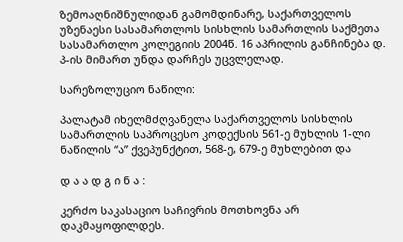ზემოაღნიშნულიდან გამომდინარე, საქართველოს უზენაესი სასამართლოს სისხლის სამართლის საქმეთა სასამართლო კოლეგიის 2004წ. 16 აპრილის განჩინება დ. პ-ის მიმართ უნდა დარჩეს უცვლელად.

სარეზოლუციო ნაწილი:

პალატამ იხელმძღვანელა საქართველოს სისხლის სამართლის საპროცესო კოდექსის 561-ე მუხლის 1-ლი ნაწილის “ა” ქვეპუნქტით, 568-ე, 679-ე მუხლებით და

დ ა ა დ გ ი ნ ა :

კერძო საკასაციო საჩივრის მოთხოვნა არ დაკმაყოფილდეს.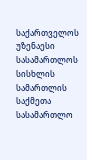საქართველოს უზენაესი სასამართლოს სისხლის სამართლის საქმეთა სასამართლო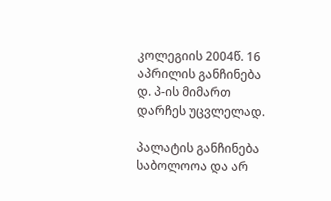კოლეგიის 2004წ. 16 აპრილის განჩინება დ. პ-ის მიმართ დარჩეს უცვლელად.

პალატის განჩინება საბოლოოა და არ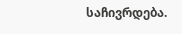საჩივრდება.